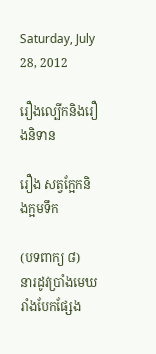Saturday, July 28, 2012

រឿងល្បើកនិងរឿងនិទាន

រឿង សត្វក្អែកនិងក្អមទឹក

(បទពាក្យ ៨)
នារដូវប្រាំងមេឃរាំងបែកផ្សែង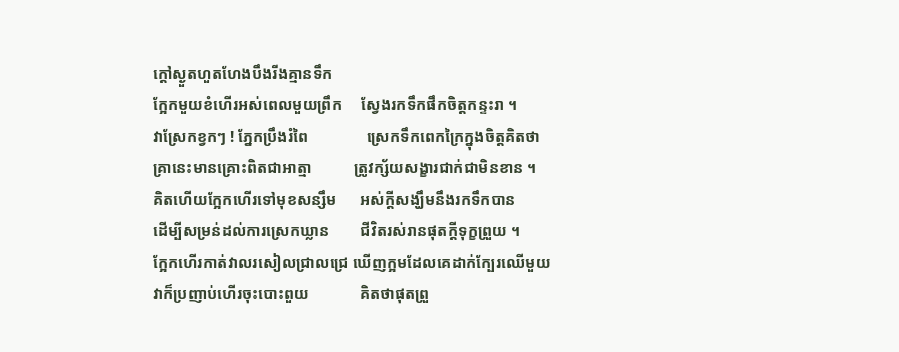ក្តៅស្ងួតហួតហែងបឹងរីងគ្មានទឹក
ក្អែកមួយខំហើរអស់ពេលមួយព្រឹក     ស្វែងរកទឹកផឹកចិត្តកន្ទះរា ។
វាស្រែកខ្វកៗ ! ភ្នែកប្រឹងរំពៃ               ស្រេកទឹកពេកក្រៃក្នុងចិត្តគិតថា
គ្រានេះមានគ្រោះពិតជាអាត្មា           ត្រូវក្ស័យសង្ខារជាក់ជាមិនខាន ។
គិតហើយក្អែកហើរទៅមុខសន្សឹម      អស់ក្តីសង្ឃឹមនឹងរកទឹកបាន
ដើម្បីសម្រន់ដល់ការស្រេកឃ្លាន        ជីវិតរស់រានផុតក្តីទុក្ខព្រួយ ។
ក្អែកហើរកាត់វាលរសៀលជ្រាលជ្រេ ឃើញក្អមដែលគេដាក់ក្បែរឈើមួយ
វាក៏ប្រញាប់ហើរចុះបោះពួយ             គិតថាផុតព្រួ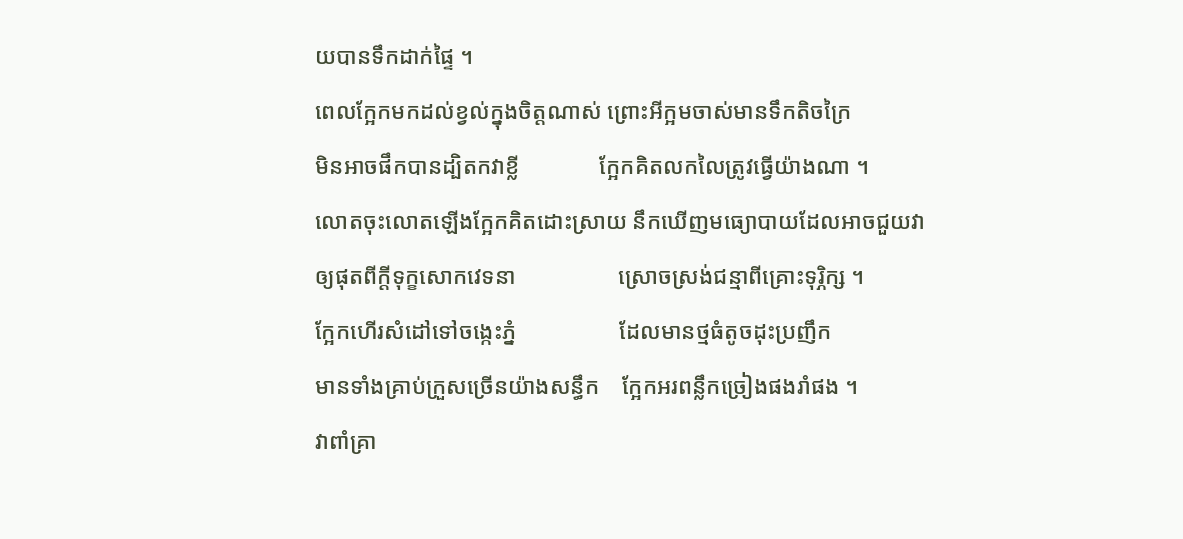យបានទឹកដាក់ផ្ទៃ ។
ពេលក្អែកមកដល់ខ្វល់ក្នុងចិត្តណាស់ ព្រោះអីក្អមចាស់មានទឹកតិចក្រៃ
មិនអាចផឹកបានដ្បិតកវាខ្លី              ក្អែកគិតលកលៃត្រូវធ្វើយ៉ាងណា ។
លោតចុះលោតឡើងក្អែកគិតដោះស្រាយ នឹកឃើញមធ្យោបាយដែលអាចជួយវា
ឲ្យផុតពីក្តីទុក្ខសោកវេទនា                  ស្រោចស្រង់ជន្មាពីគ្រោះទុរ្ភិក្ស ។
ក្អែកហើរសំដៅទៅចង្កេះភ្នំ                  ដែលមានថ្មធំតូចដុះប្រញឹក
មានទាំងគ្រាប់ក្រួសច្រើនយ៉ាងសន្ធឹក    ក្អែកអរពន្លឹកច្រៀងផងរាំផង ។
វាពាំគ្រា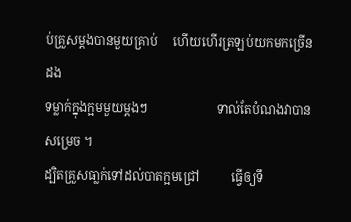ប់គ្រួសម្តងបានមួយគ្រាប់     ហើយហើរត្រឡប់យកមកច្រើនដង
ទម្លាក់ក្នុងក្អមមួយម្តងៗ                      ទាល់តែបំណងវាបានសម្រេច ។
ដ្បិតគ្រួសធា្លក់ទៅដល់បាតក្អមជ្រៅ          ធ្វើឲ្យទឹ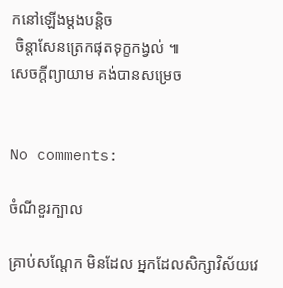កនៅឡើងម្តងបន្តិច
 ចិន្តាសែនត្រេកផុតទុក្ខកង្វល់ ៕
សេចក្តីព្យាយាម គង់បានសម្រេច


No comments:

ចំណីខួរក្បាល

គ្រាប់សណ្តែក មិនដែល អ្នកដែលសិក្សាវិស័យវេ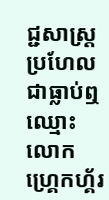ជ្ជសាស្ត្រ ប្រហែលជាធ្លាប់ឮឈ្មោះលោក ហ្គ្រេកហ្គ័រ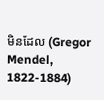មិនដែល (Gregor Mendel, 1822-1884)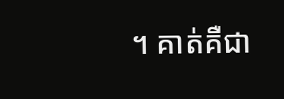។ គាត់គឺជា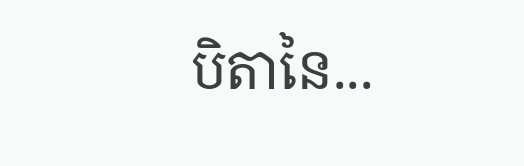បិតានៃ...